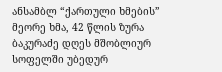ანსამბლ “ქართული ხმების” მეორე ხმა, 42 წლის ზურა ბაკურაძე დღეს მშობლიურ სოფელში უბედურ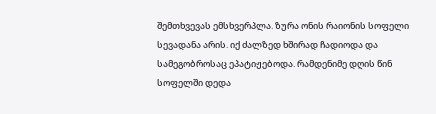შემთხვევას ემსხვერპლა. ზურა ონის რაიონის სოფელი სევადანა არის. იქ ძალზედ ხშირად ჩადიოდა და სამეგობროსაც ეპატიჟებოდა. რამდენიმე დღის წინ სოფელში დედა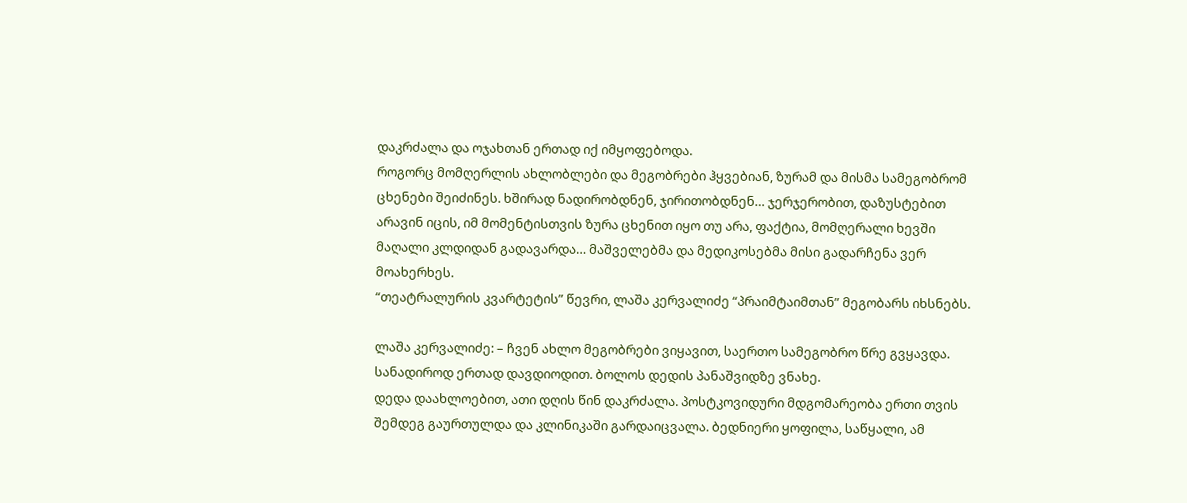დაკრძალა და ოჯახთან ერთად იქ იმყოფებოდა.
როგორც მომღერლის ახლობლები და მეგობრები ჰყვებიან, ზურამ და მისმა სამეგობრომ ცხენები შეიძინეს. ხშირად ნადირობდნენ, ჯირითობდნენ… ჯერჯერობით, დაზუსტებით არავინ იცის, იმ მომენტისთვის ზურა ცხენით იყო თუ არა, ფაქტია, მომღერალი ხევში მაღალი კლდიდან გადავარდა… მაშველებმა და მედიკოსებმა მისი გადარჩენა ვერ მოახერხეს.
“თეატრალურის კვარტეტის” წევრი, ლაშა კერვალიძე “პრაიმტაიმთან” მეგობარს იხსნებს.

ლაშა კერვალიძე: – ჩვენ ახლო მეგობრები ვიყავით, საერთო სამეგობრო წრე გვყავდა. სანადიროდ ერთად დავდიოდით. ბოლოს დედის პანაშვიდზე ვნახე.
დედა დაახლოებით, ათი დღის წინ დაკრძალა. პოსტკოვიდური მდგომარეობა ერთი თვის შემდეგ გაურთულდა და კლინიკაში გარდაიცვალა. ბედნიერი ყოფილა, საწყალი, ამ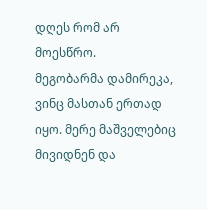დღეს რომ არ მოესწრო.
მეგობარმა დამირეკა, ვინც მასთან ერთად იყო. მერე მაშველებიც მივიდნენ და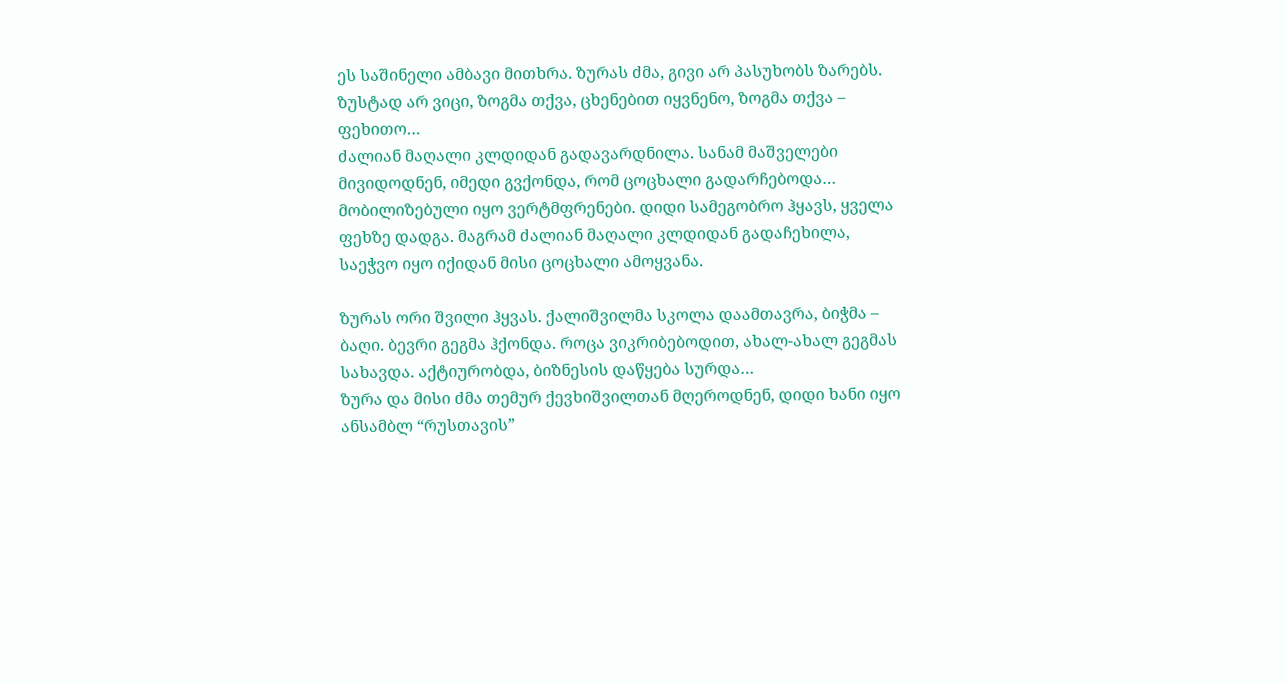ეს საშინელი ამბავი მითხრა. ზურას ძმა, გივი არ პასუხობს ზარებს.
ზუსტად არ ვიცი, ზოგმა თქვა, ცხენებით იყვნენო, ზოგმა თქვა – ფეხითო…
ძალიან მაღალი კლდიდან გადავარდნილა. სანამ მაშველები მივიდოდნენ, იმედი გვქონდა, რომ ცოცხალი გადარჩებოდა… მობილიზებული იყო ვერტმფრენები. დიდი სამეგობრო ჰყავს, ყველა ფეხზე დადგა. მაგრამ ძალიან მაღალი კლდიდან გადაჩეხილა, საეჭვო იყო იქიდან მისი ცოცხალი ამოყვანა.

ზურას ორი შვილი ჰყვას. ქალიშვილმა სკოლა დაამთავრა, ბიჭმა – ბაღი. ბევრი გეგმა ჰქონდა. როცა ვიკრიბებოდით, ახალ-ახალ გეგმას სახავდა. აქტიურობდა, ბიზნესის დაწყება სურდა…
ზურა და მისი ძმა თემურ ქევხიშვილთან მღეროდნენ, დიდი ხანი იყო ანსამბლ “რუსთავის”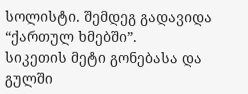სოლისტი. შემდეგ გადავიდა “ქართულ ხმებში”.
სიკეთის მეტი გონებასა და გულში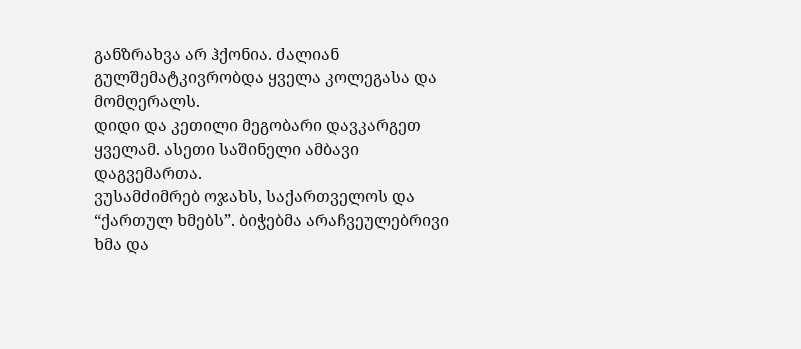განზრახვა არ ჰქონია. ძალიან გულშემატკივრობდა ყველა კოლეგასა და მომღერალს.
დიდი და კეთილი მეგობარი დავკარგეთ ყველამ. ასეთი საშინელი ამბავი დაგვემართა.
ვუსამძიმრებ ოჯახს, საქართველოს და “ქართულ ხმებს”. ბიჭებმა არაჩვეულებრივი ხმა და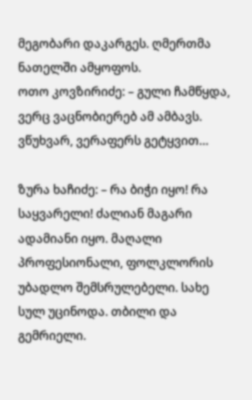მეგობარი დაკარგეს. ღმერთმა ნათელში ამყოფოს.
ოთო კოვზირიძე: – გული ჩამწყდა, ვერც ვაცნობიერებ ამ ამბავს. ვწუხვარ, ვერაფერს გეტყვით…

ზურა ხაჩიძე: – რა ბიჭი იყო! რა საყვარელი! ძალიან მაგარი ადამიანი იყო. მაღალი პროფესიონალი, ფოლკლორის უბადლო შემსრულებელი. სახე სულ უცინოდა. თბილი და გემრიელი.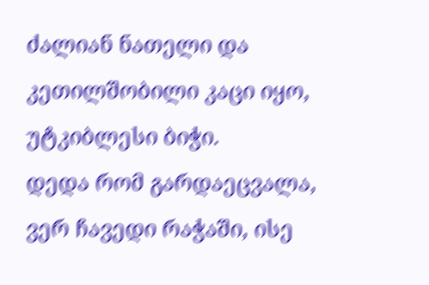ძალიან ნათელი და კეთილშობილი კაცი იყო, უტკიბლესი ბიჭი.
დედა რომ გარდაეცვალა, ვერ ჩავედი რაჭაში, ისე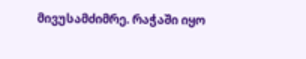მივუსამძიმრე. რაჭაში იყო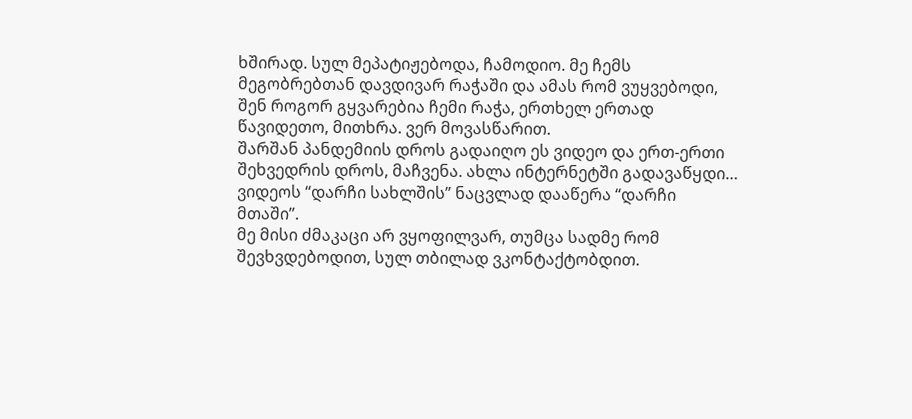ხშირად. სულ მეპატიჟებოდა, ჩამოდიო. მე ჩემს მეგობრებთან დავდივარ რაჭაში და ამას რომ ვუყვებოდი, შენ როგორ გყვარებია ჩემი რაჭა, ერთხელ ერთად წავიდეთო, მითხრა. ვერ მოვასწარით.
შარშან პანდემიის დროს გადაიღო ეს ვიდეო და ერთ-ერთი შეხვედრის დროს, მაჩვენა. ახლა ინტერნეტში გადავაწყდი… ვიდეოს “დარჩი სახლშის” ნაცვლად დააწერა “დარჩი მთაში”.
მე მისი ძმაკაცი არ ვყოფილვარ, თუმცა სადმე რომ შევხვდებოდით, სულ თბილად ვკონტაქტობდით.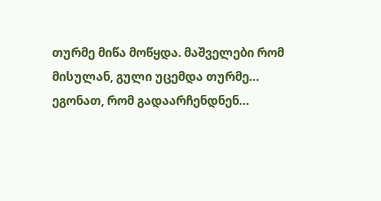თურმე მიწა მოწყდა. მაშველები რომ მისულან, გული უცემდა თურმე… ეგონათ, რომ გადაარჩენდნენ…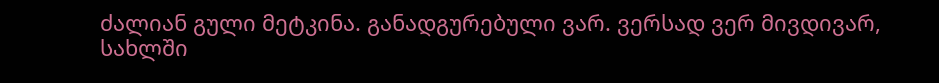ძალიან გული მეტკინა. განადგურებული ვარ. ვერსად ვერ მივდივარ, სახლში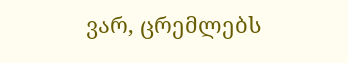ვარ, ცრემლებს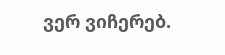ვერ ვიჩერებ.